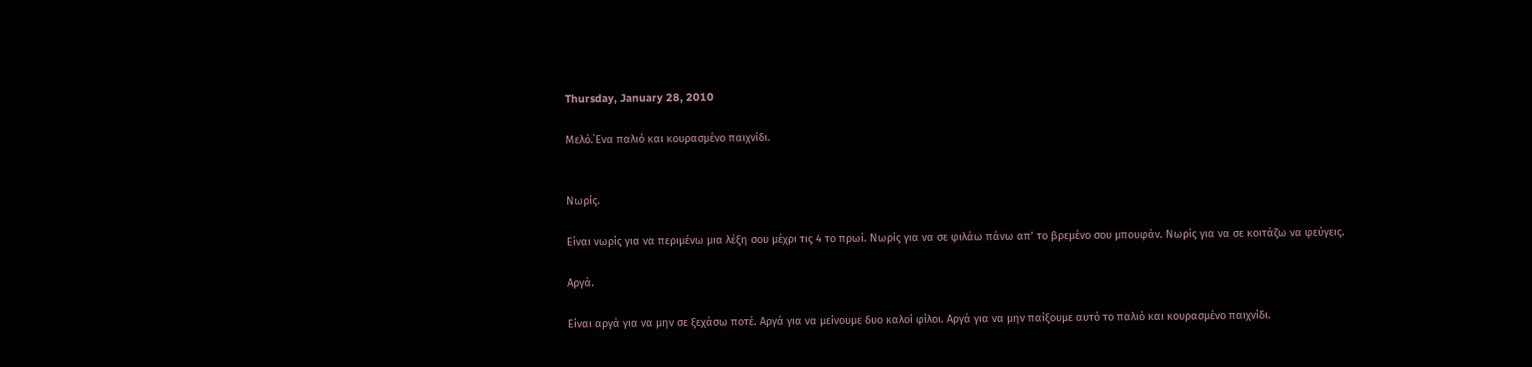Thursday, January 28, 2010

Μελό.΄Ενα παλιό και κουρασμένο παιχνίδι.


Νωρίς.

Είναι νωρίς για να περιμένω μια λέξη σου μέχρι τις 4 το πρωί. Νωρίς για να σε φιλάω πάνω απ’ το βρεμένο σου μπουφάν. Νωρίς για να σε κοιτάζω να φεύγεις.

Αργά.

Είναι αργά για να μην σε ξεχάσω ποτέ. Αργά για να μείνουμε δυο καλοί φίλοι. Αργά για να μην παίξουμε αυτό το παλιό και κουρασμένο παιχνίδι.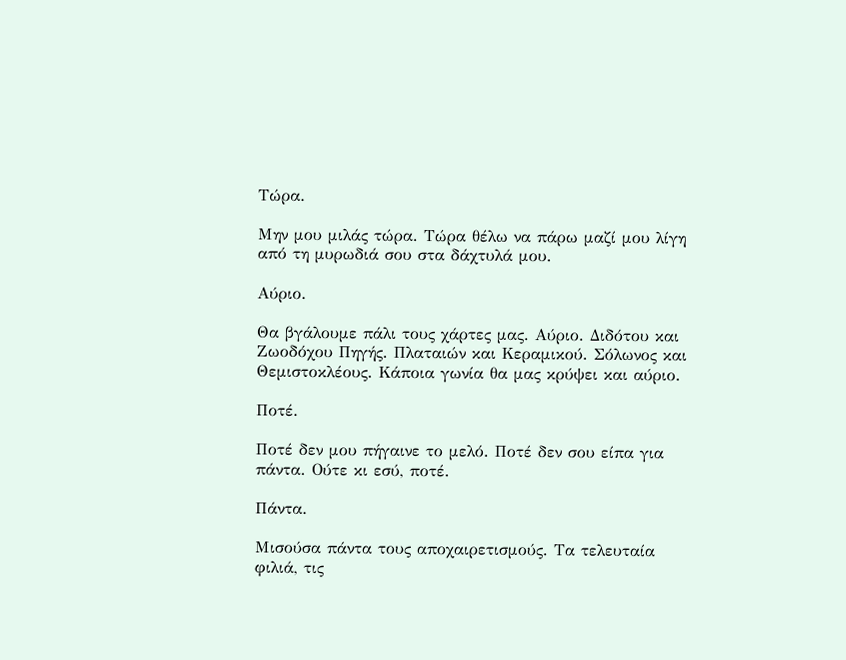Τώρα.

Μην μου μιλάς τώρα. Τώρα θέλω να πάρω μαζί μου λίγη από τη μυρωδιά σου στα δάχτυλά μου.

Αύριο.

Θα βγάλουμε πάλι τους χάρτες μας. Αύριο. Διδότου και Ζωοδόχου Πηγής. Πλαταιών και Κεραμικού. Σόλωνος και Θεμιστοκλέους. Κάποια γωνία θα μας κρύψει και αύριο.

Ποτέ.

Ποτέ δεν μου πήγαινε το μελό. Ποτέ δεν σου είπα για πάντα. Ούτε κι εσύ, ποτέ.

Πάντα.

Μισούσα πάντα τους αποχαιρετισμούς. Τα τελευταία φιλιά, τις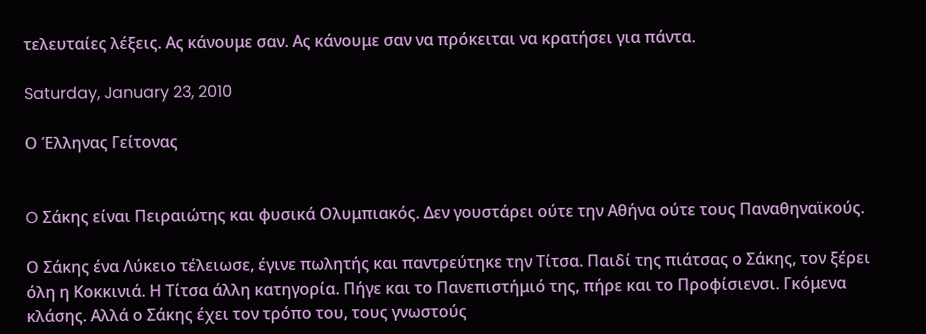τελευταίες λέξεις. Ας κάνουμε σαν. Ας κάνουμε σαν να πρόκειται να κρατήσει για πάντα.

Saturday, January 23, 2010

Ο Έλληνας Γείτονας


O Σάκης είναι Πειραιώτης και φυσικά Ολυμπιακός. Δεν γουστάρει ούτε την Αθήνα ούτε τους Παναθηναϊκούς.

Ο Σάκης ένα Λύκειο τέλειωσε, έγινε πωλητής και παντρεύτηκε την Τίτσα. Παιδί της πιάτσας ο Σάκης, τον ξέρει όλη η Κοκκινιά. Η Τίτσα άλλη κατηγορία. Πήγε και το Πανεπιστήμιό της, πήρε και το Προφίσιενσι. Γκόμενα κλάσης. Αλλά ο Σάκης έχει τον τρόπο του, τους γνωστούς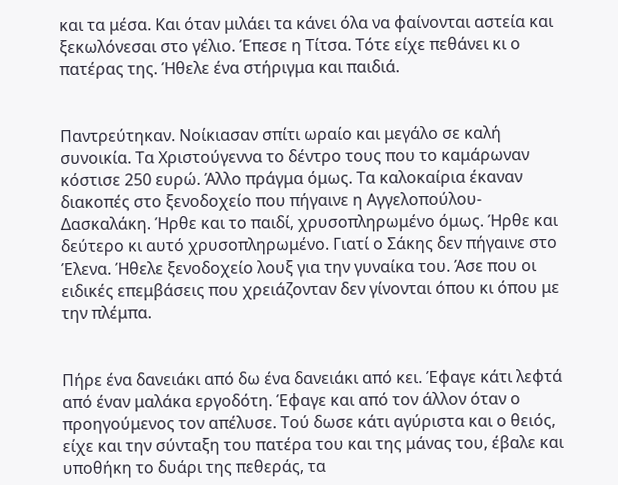και τα μέσα. Και όταν μιλάει τα κάνει όλα να φαίνονται αστεία και ξεκωλόνεσαι στο γέλιο. Έπεσε η Τίτσα. Τότε είχε πεθάνει κι ο πατέρας της. Ήθελε ένα στήριγμα και παιδιά.


Παντρεύτηκαν. Νοίκιασαν σπίτι ωραίο και μεγάλο σε καλή συνοικία. Τα Χριστούγεννα το δέντρο τους που το καμάρωναν κόστισε 250 ευρώ. Άλλο πράγμα όμως. Τα καλοκαίρια έκαναν διακοπές στο ξενοδοχείο που πήγαινε η Αγγελοπούλου-Δασκαλάκη. Ήρθε και το παιδί, χρυσοπληρωμένο όμως. Ήρθε και δεύτερο κι αυτό χρυσοπληρωμένο. Γιατί ο Σάκης δεν πήγαινε στο Έλενα. Ήθελε ξενοδοχείο λουξ για την γυναίκα του. Άσε που οι ειδικές επεμβάσεις που χρειάζονταν δεν γίνονται όπου κι όπου με την πλέμπα.


Πήρε ένα δανειάκι από δω ένα δανειάκι από κει. Έφαγε κάτι λεφτά από έναν μαλάκα εργοδότη. Έφαγε και από τον άλλον όταν ο προηγούμενος τον απέλυσε. Τού δωσε κάτι αγύριστα και ο θειός, είχε και την σύνταξη του πατέρα του και της μάνας του, έβαλε και υποθήκη το δυάρι της πεθεράς, τα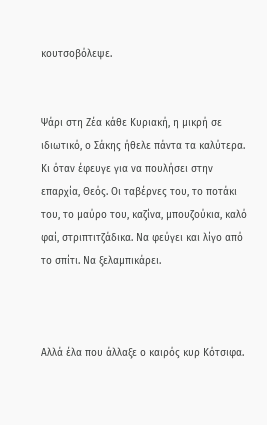κουτσοβόλεψε.


Ψάρι στη Ζέα κάθε Κυριακή, η μικρή σε ιδιωτικό, ο Σάκης ήθελε πάντα τα καλύτερα. Κι όταν έφευγε για να πουλήσει στην επαρχία, Θεός. Οι ταβέρνες του, το ποτάκι του, το μαύρο του, καζίνα, μπουζούκια, καλό φαί, στριπτιτζάδικα. Να φεύγει και λίγο από το σπίτι. Να ξελαμπικάρει.



Αλλά έλα που άλλαξε ο καιρός κυρ Κότσιφα.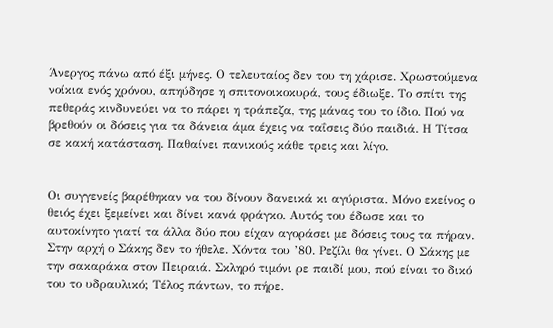Άνεργος πάνω από έξι μήνες. Ο τελευταίος δεν του τη χάρισε. Χρωστούμενα νοίκια ενός χρόνου, απηύδησε η σπιτονοικοκυρά, τους έδιωξε. Το σπίτι της πεθεράς κινδυνεύει να το πάρει η τράπεζα, της μάνας του το ίδιο. Πού να βρεθούν οι δόσεις για τα δάνεια άμα έχεις να ταΐσεις δύο παιδιά. Η Τίτσα σε κακή κατάσταση. Παθαίνει πανικούς κάθε τρεις και λίγο.


Οι συγγενείς βαρέθηκαν να του δίνουν δανεικά κι αγύριστα. Μόνο εκείνος ο θειός έχει ξεμείνει και δίνει κανά φράγκο. Αυτός του έδωσε και το αυτοκίνητο γιατί τα άλλα δύο που είχαν αγοράσει με δόσεις τους τα πήραν. Στην αρχή ο Σάκης δεν το ήθελε. Χόντα του ’80. Ρεζίλι θα γίνει. Ο Σάκης με την σακαράκα στον Πειραιά. Σκληρό τιμόνι ρε παιδί μου, πού είναι το δικό του το υδραυλικό; Τέλος πάντων, το πήρε.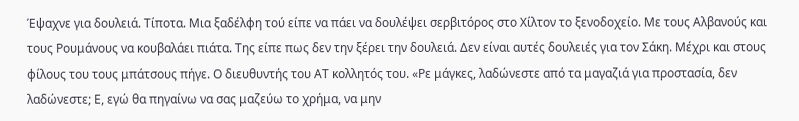Έψαχνε για δουλειά. Τίποτα. Μια ξαδέλφη τού είπε να πάει να δουλέψει σερβιτόρος στο Χίλτον το ξενοδοχείο. Με τους Αλβανούς και τους Ρουμάνους να κουβαλάει πιάτα. Της είπε πως δεν την ξέρει την δουλειά. Δεν είναι αυτές δουλειές για τον Σάκη. Μέχρι και στους φίλους του τους μπάτσους πήγε. Ο διευθυντής του ΑΤ κολλητός του. «Ρε μάγκες, λαδώνεστε από τα μαγαζιά για προστασία, δεν λαδώνεστε; Ε, εγώ θα πηγαίνω να σας μαζεύω το χρήμα, να μην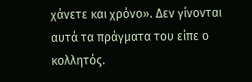χάνετε και χρόνο». Δεν γίνονται αυτά τα πράγματα του είπε ο κολλητός.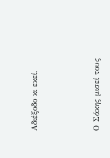Αδιέξοδο κι εκεί.



Ο Σάκης μισεί τους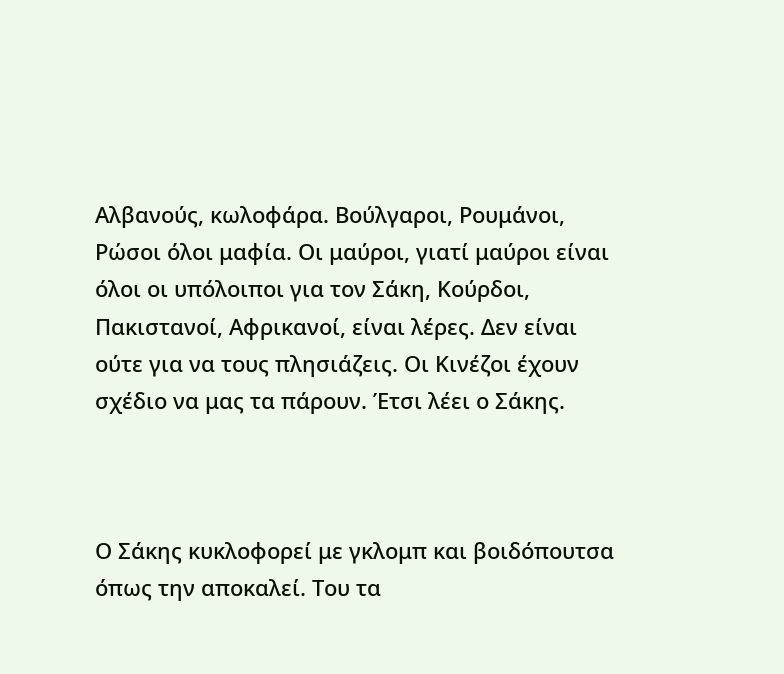Αλβανούς, κωλοφάρα. Βούλγαροι, Ρουμάνοι, Ρώσοι όλοι μαφία. Οι μαύροι, γιατί μαύροι είναι όλοι οι υπόλοιποι για τον Σάκη, Κούρδοι, Πακιστανοί, Αφρικανοί, είναι λέρες. Δεν είναι ούτε για να τους πλησιάζεις. Οι Κινέζοι έχουν σχέδιο να μας τα πάρουν. Έτσι λέει ο Σάκης.



Ο Σάκης κυκλοφορεί με γκλομπ και βοιδόπουτσα όπως την αποκαλεί. Του τα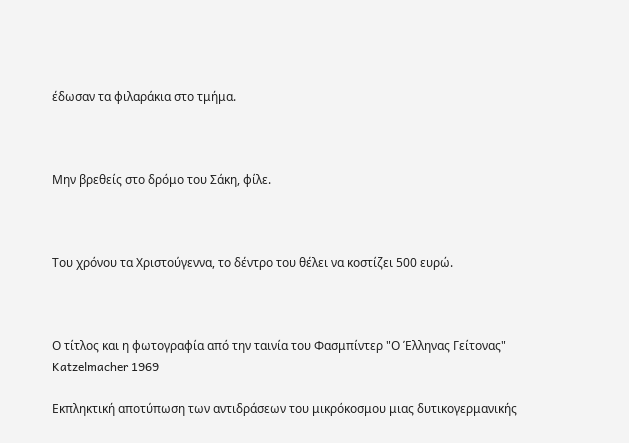έδωσαν τα φιλαράκια στο τμήμα.



Μην βρεθείς στο δρόμο του Σάκη, φίλε.



Του χρόνου τα Χριστούγεννα, το δέντρο του θέλει να κοστίζει 500 ευρώ.



Ο τίτλος και η φωτογραφία από την ταινία του Φασμπίντερ "Ο Έλληνας Γείτονας" Katzelmacher 1969

Εκπληκτική αποτύπωση των αντιδράσεων του μικρόκοσμου μιας δυτικογερμανικής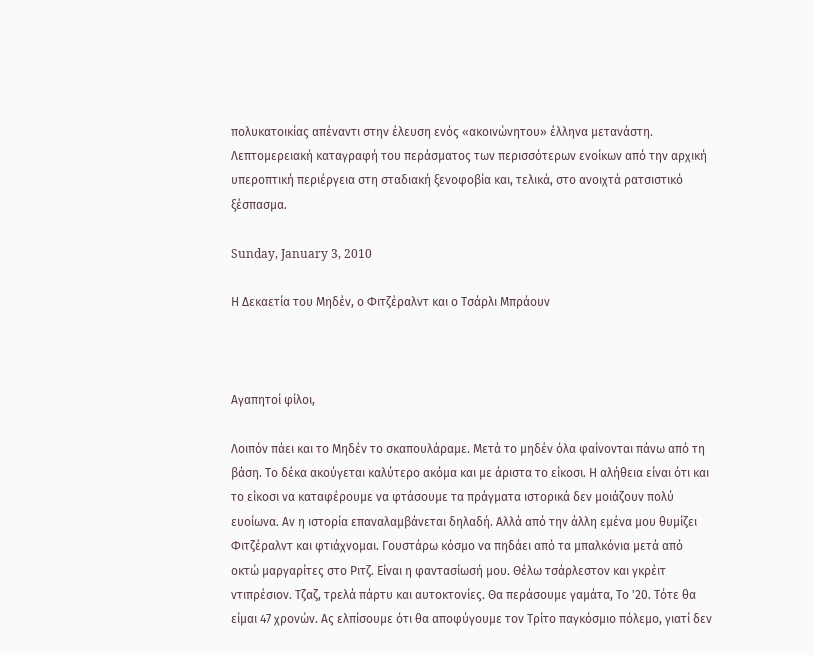πολυκατοικίας απέναντι στην έλευση ενός «ακοινώνητου» έλληνα μετανάστη. Λεπτομερειακή καταγραφή του περάσματος των περισσότερων ενοίκων από την αρχική υπεροπτική περιέργεια στη σταδιακή ξενοφοβία και, τελικά, στο ανοιχτά ρατσιστικό ξέσπασμα.

Sunday, January 3, 2010

Η Δεκαετία του Μηδέν, ο Φιτζέραλντ και ο Τσάρλι Μπράουν



Αγαπητοί φίλοι,

Λοιπόν πάει και το Μηδέν το σκαπουλάραμε. Μετά το μηδέν όλα φαίνονται πάνω από τη βάση. Το δέκα ακούγεται καλύτερο ακόμα και με άριστα το είκοσι. Η αλήθεια είναι ότι και το είκοσι να καταφέρουμε να φτάσουμε τα πράγματα ιστορικά δεν μοιάζουν πολύ ευοίωνα. Αν η ιστορία επαναλαμβάνεται δηλαδή. Αλλά από την άλλη εμένα μου θυμίζει Φιτζέραλντ και φτιάχνομαι. Γουστάρω κόσμο να πηδάει από τα μπαλκόνια μετά από οκτώ μαργαρίτες στο Ριτζ. Είναι η φαντασίωσή μου. Θέλω τσάρλεστον και γκρέιτ ντιπρέσιον. Τζαζ, τρελά πάρτυ και αυτοκτονίες. Θα περάσουμε γαμάτα, Το '20. Τότε θα είμαι 47 χρονών. Ας ελπίσουμε ότι θα αποφύγουμε τον Τρίτο παγκόσμιο πόλεμο, γιατί δεν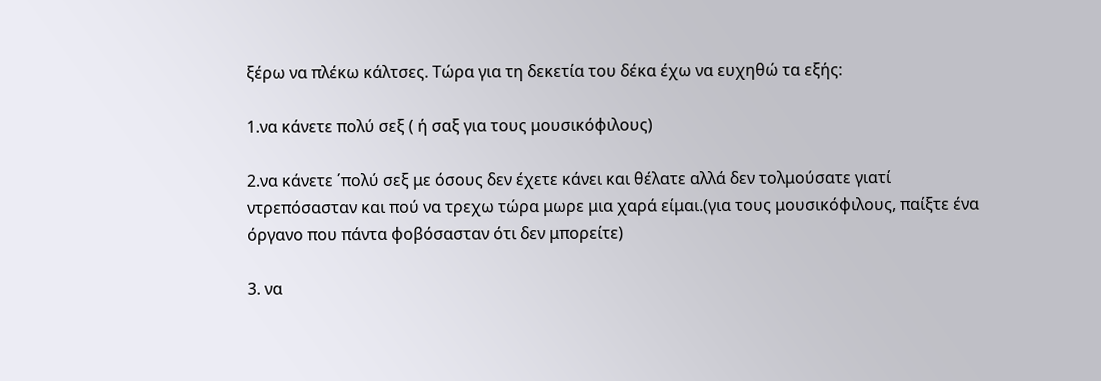ξέρω να πλέκω κάλτσες. Τώρα για τη δεκετία του δέκα έχω να ευχηθώ τα εξής:

1.να κάνετε πολύ σεξ ( ή σαξ για τους μουσικόφιλους)

2.να κάνετε ΄πολύ σεξ με όσους δεν έχετε κάνει και θέλατε αλλά δεν τολμούσατε γιατί ντρεπόσασταν και πού να τρεχω τώρα μωρε μια χαρά είμαι.(για τους μουσικόφιλους, παίξτε ένα όργανο που πάντα φοβόσασταν ότι δεν μπορείτε)

3. να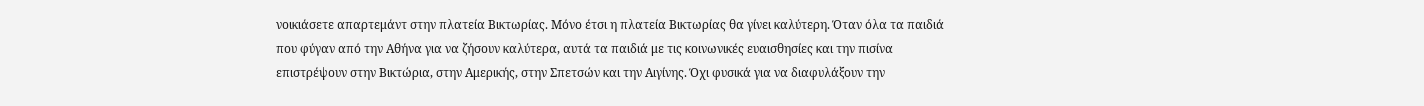νοικιάσετε απαρτεμάντ στην πλατεία Βικτωρίας. Μόνο έτσι η πλατεία Βικτωρίας θα γίνει καλύτερη. Όταν όλα τα παιδιά που φύγαν από την Αθήνα για να ζήσουν καλύτερα, αυτά τα παιδιά με τις κοινωνικές ευαισθησίες και την πισίνα επιστρέψουν στην Βικτώρια, στην Αμερικής, στην Σπετσών και την Αιγίνης. Όχι φυσικά για να διαφυλάξουν την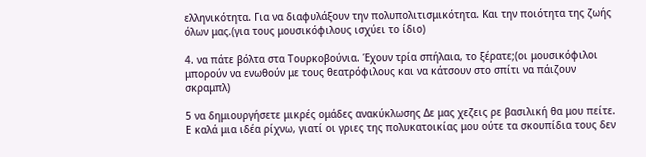ελληνικότητα. Για να διαφυλάξουν την πολυπολιτισμικότητα. Και την ποιότητα της ζωής όλων μας.(για τους μουσικόφιλους ισχύει το ίδιο)

4. να πάτε βόλτα στα Τουρκοβούνια. Έχουν τρία σπήλαια, το ξέρατε;(οι μουσικόφιλοι μπορούν να ενωθούν με τους θεατρόφιλους και να κάτσουν στο σπίτι να πάιζουν σκραμπλ)

5 να δημιουργήσετε μικρές ομάδες ανακύκλωσης Δε μας χεζεις ρε βασιλική θα μου πείτε. Ε καλά μια ιδέα ρίχνω, γιατί οι γριες της πολυκατοικίας μου ούτε τα σκουπίδια τους δεν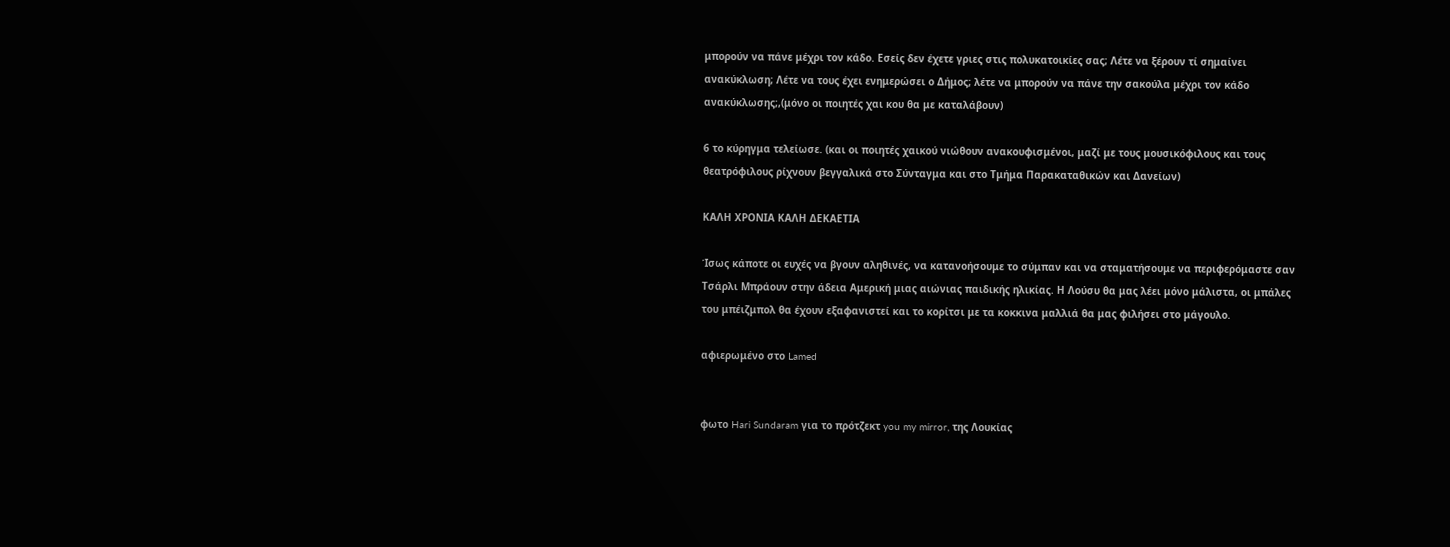μπορούν να πάνε μέχρι τον κάδο. Εσείς δεν έχετε γριες στις πολυκατοικίες σας; Λέτε να ξέρουν τί σημαίνει ανακύκλωση; Λέτε να τους έχει ενημερώσει ο Δήμος; λέτε να μπορούν να πάνε την σακούλα μέχρι τον κάδο ανακύκλωσης;,(μόνο οι ποιητές χαι κου θα με καταλάβουν)

6 το κύρηγμα τελείωσε. (και οι ποιητές χαικού νιώθουν ανακουφισμένοι, μαζί με τους μουσικόφιλους και τους θεατρόφιλους ρίχνουν βεγγαλικά στο Σύνταγμα και στο Τμήμα Παρακαταθικών και Δανείων)

ΚΑΛΗ ΧΡΟΝΙΑ ΚΑΛΗ ΔΕΚΑΕΤΙΑ

Ίσως κάποτε οι ευχές να βγουν αληθινές, να κατανοήσουμε το σύμπαν και να σταματήσουμε να περιφερόμαστε σαν Τσάρλι Μπράουν στην άδεια Αμερική μιας αιώνιας παιδικής ηλικίας. Η Λούσυ θα μας λέει μόνο μάλιστα, οι μπάλες του μπέιζμπολ θα έχουν εξαφανιστεί και το κορίτσι με τα κοκκινα μαλλιά θα μας φιλήσει στο μάγουλο.

αφιερωμένο στο Lamed


φωτο Hari Sundaram για το πρότζεκτ you my mirror, της Λουκίας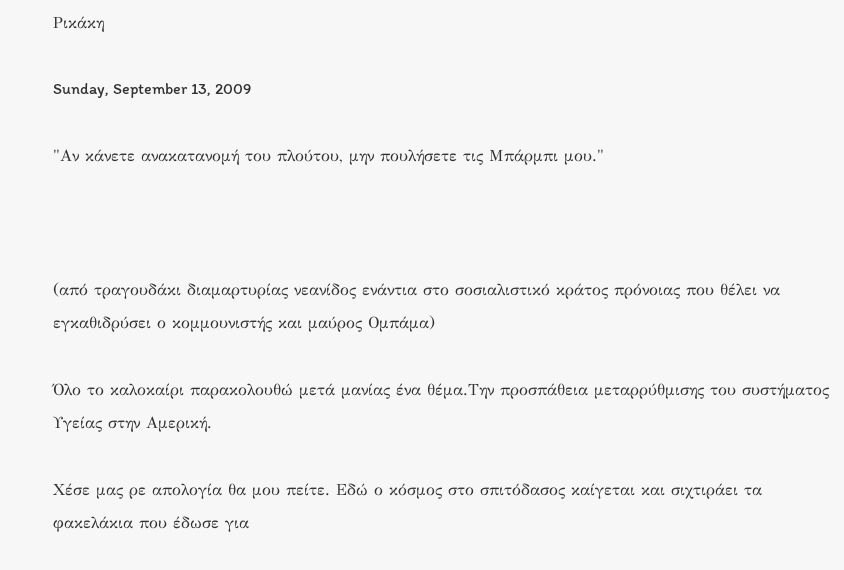Ρικάκη

Sunday, September 13, 2009

"Αν κάνετε ανακατανομή του πλούτου, μην πουλήσετε τις Μπάρμπι μου."



(από τραγουδάκι διαμαρτυρίας νεανίδος ενάντια στο σοσιαλιστικό κράτος πρόνοιας που θέλει να εγκαθιδρύσει ο κομμουνιστής και μαύρος Ομπάμα)

Όλο το καλοκαίρι παρακολουθώ μετά μανίας ένα θέμα.Την προσπάθεια μεταρρύθμισης του συστήματος Υγείας στην Αμερική.

Χέσε μας ρε απολογία θα μου πείτε. Εδώ ο κόσμος στο σπιτόδασος καίγεται και σιχτιράει τα φακελάκια που έδωσε για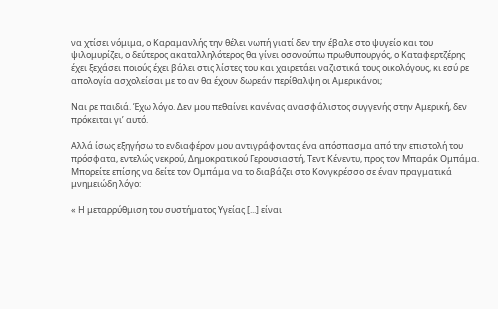να χτίσει νόμιμα, ο Καραμανλής την θέλει νωπή γιατί δεν την έβαλε στο ψυγείο και του ψιλομυρίζει, ο δεύτερος ακαταλληλότερος θα γίνει οσονούπω πρωθυπουργός, ο Καταφερτζέρης έχει ξεχάσει ποιούς έχει βάλει στις λίστες του και χαιρετάει ναζιστικά τους οικολόγους, κι εσύ ρε απολογία ασχολείσαι με το αν θα έχουν δωρεάν περίθαλψη οι Αμερικάνοι;

Ναι ρε παιδιά. Έχω λόγο. Δεν μου πεθαίνει κανένας ανασφάλιστος συγγενής στην Αμερική, δεν πρόκειται γι’ αυτό.

Αλλά ίσως εξηγήσω το ενδιαφέρον μου αντιγράφοντας ένα απόσπασμα από την επιστολή του πρόσφατα, εντελώς νεκρού, Δημοκρατικού Γερουσιαστή, Τεντ Κένεντυ, προς τον Μπαράκ Ομπάμα. Μπορείτε επίσης να δείτε τον Ομπάμα να το διαβάζει στο Κονγκρέσσο σε έναν πραγματικά μνημειώδη λόγο:

« Η μεταρρύθμιση του συστήματος Υγείας [...] είναι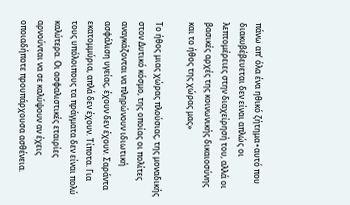πάνω απ’ όλα ένα ηθικό ζήτημα∙αυτό που διακυβέβευεται δεν είναι απλώς οι λεπτομέρειες στην διαχείρησή του, αλλά οι βασικές αρχές της κοινωνικής δικαιοσύνης και το ήθος της χώρας μας»

Το ήθος μιας χώρας πλούσιας, της μοναδικής στον Δυτικό κόσμο, της οποίας οι πολίτες αναγκάζονται να πληρώνουν ιδιωτική ασφάλιση υγείας, έχουν δεν έχουν. Σαράντα εκατομμύρια, απλά δεν έχουν. Τίποτα. Για τους υπόλοιπους τα πράγματα δεν είναι πολύ καλύτερα. Οι ασφαλιστικές εταιρίες αρνούνται να σε καλύψουν αν έχεις οποιαδήποτε προυπάρχουσα ασθένεια.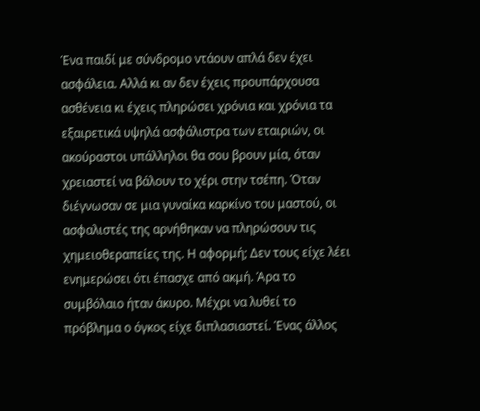Ένα παιδί με σύνδρομο ντάουν απλά δεν έχει ασφάλεια. Αλλά κι αν δεν έχεις προυπάρχουσα ασθένεια κι έχεις πληρώσει χρόνια και χρόνια τα εξαιρετικά υψηλά ασφάλιστρα των εταιριών, οι ακούραστοι υπάλληλοι θα σου βρουν μία, όταν χρειαστεί να βάλουν το χέρι στην τσέπη. Όταν διέγνωσαν σε μια γυναίκα καρκίνο του μαστού, οι ασφαλιστές της αρνήθηκαν να πληρώσουν τις χημειοθεραπείες της. Η αφορμή; Δεν τους είχε λέει ενημερώσει ότι έπασχε από ακμή. Άρα το συμβόλαιο ήταν άκυρο. Μέχρι να λυθεί το πρόβλημα ο όγκος είχε διπλασιαστεί. Ένας άλλος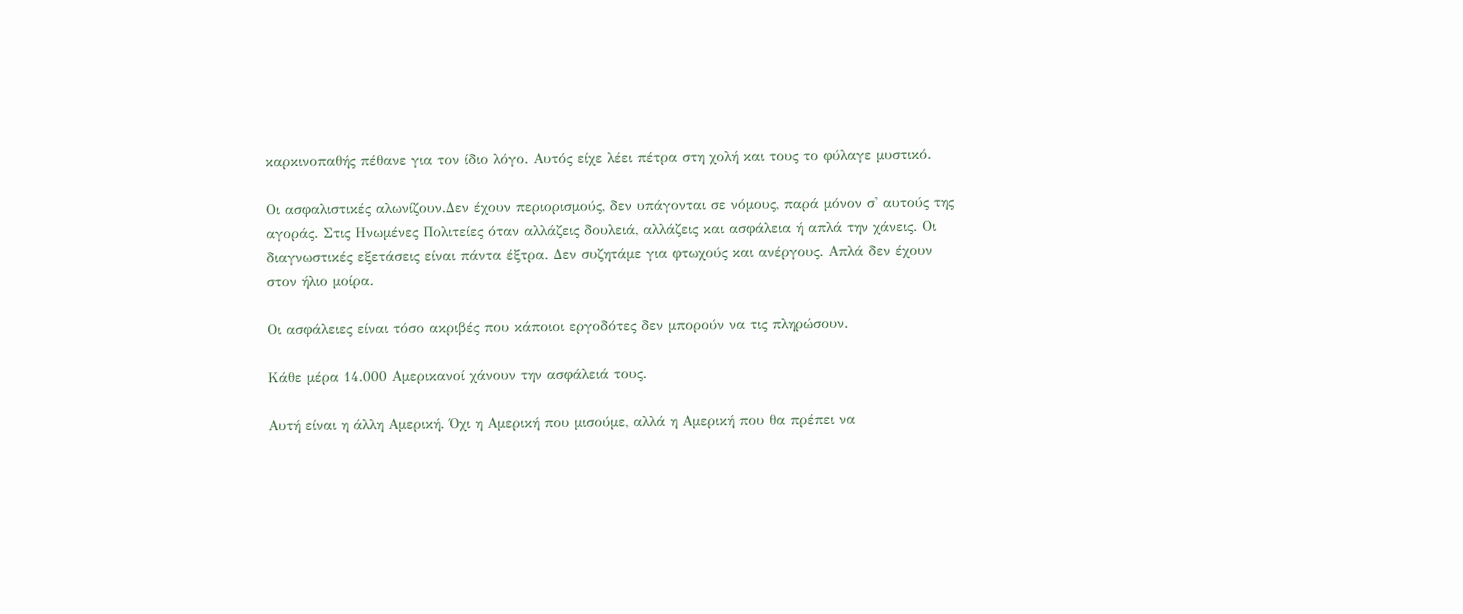καρκινοπαθής πέθανε για τον ίδιο λόγο. Αυτός είχε λέει πέτρα στη χολή και τους το φύλαγε μυστικό.

Οι ασφαλιστικές αλωνίζουν.Δεν έχουν περιορισμούς, δεν υπάγονται σε νόμους, παρά μόνον σ' αυτούς της αγοράς. Στις Ηνωμένες Πολιτείες όταν αλλάζεις δουλειά, αλλάζεις και ασφάλεια ή απλά την χάνεις. Οι διαγνωστικές εξετάσεις είναι πάντα έξτρα. Δεν συζητάμε για φτωχούς και ανέργους. Απλά δεν έχουν στον ήλιο μοίρα.

Οι ασφάλειες είναι τόσο ακριβές που κάποιοι εργοδότες δεν μπορούν να τις πληρώσουν.

Κάθε μέρα 14.000 Αμερικανοί χάνουν την ασφάλειά τους.

Αυτή είναι η άλλη Αμερική. Όχι η Αμερική που μισούμε, αλλά η Αμερική που θα πρέπει να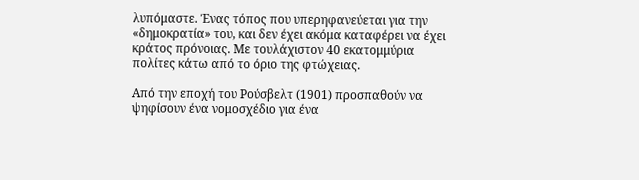λυπόμαστε. Ένας τόπος που υπερηφανεύεται για την «δημοκρατία» του, και δεν έχει ακόμα καταφέρει να έχει κράτος πρόνοιας. Με τουλάχιστον 40 εκατομμύρια πολίτες κάτω από το όριο της φτώχειας.

Από την εποχή του Ρούσβελτ (1901) προσπαθούν να ψηφίσουν ένα νομοσχέδιο για ένα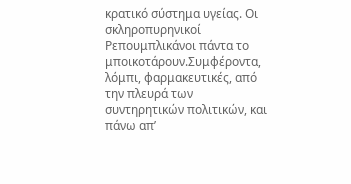κρατικό σύστημα υγείας. Οι σκληροπυρηνικοί Ρεπουμπλικάνοι πάντα το μποικοτάρουν.Συμφέροντα, λόμπι, φαρμακευτικές, από την πλευρά των συντηρητικών πολιτικών, και πάνω απ’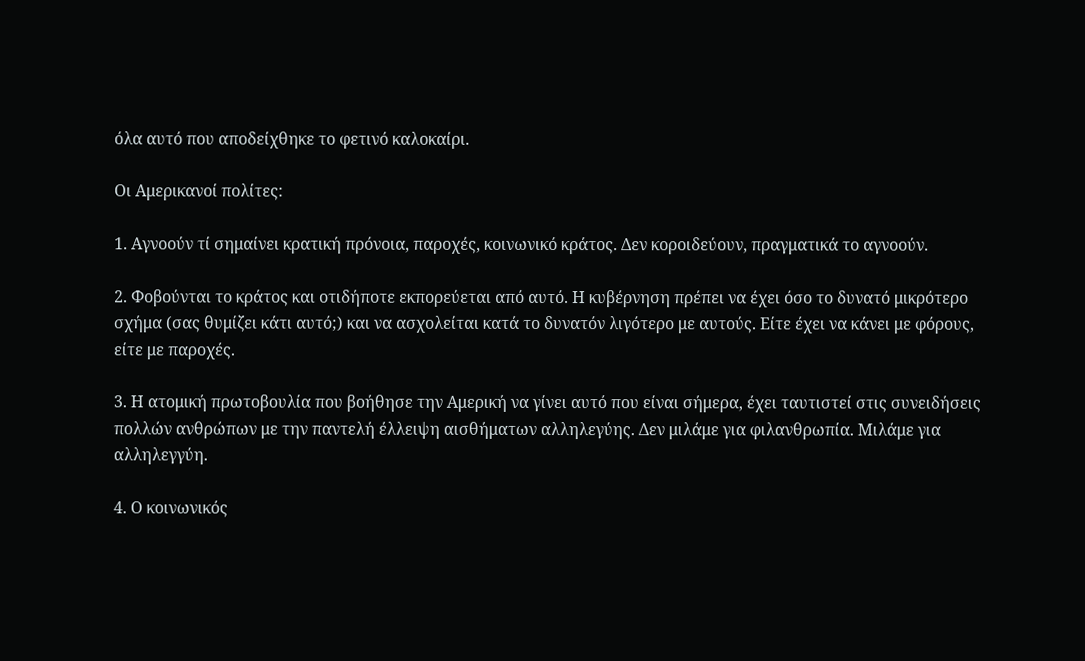όλα αυτό που αποδείχθηκε το φετινό καλοκαίρι.

Οι Αμερικανοί πολίτες:

1. Αγνοούν τί σημαίνει κρατική πρόνοια, παροχές, κοινωνικό κράτος. Δεν κοροιδεύουν, πραγματικά το αγνοούν.

2. Φοβούνται το κράτος και οτιδήποτε εκπορεύεται από αυτό. Η κυβέρνηση πρέπει να έχει όσο το δυνατό μικρότερο σχήμα (σας θυμίζει κάτι αυτό;) και να ασχολείται κατά το δυνατόν λιγότερο με αυτούς. Είτε έχει να κάνει με φόρους, είτε με παροχές.

3. Η ατομική πρωτοβουλία που βοήθησε την Αμερική να γίνει αυτό που είναι σήμερα, έχει ταυτιστεί στις συνειδήσεις πολλών ανθρώπων με την παντελή έλλειψη αισθήματων αλληλεγύης. Δεν μιλάμε για φιλανθρωπία. Μιλάμε για αλληλεγγύη.

4. Ο κοινωνικός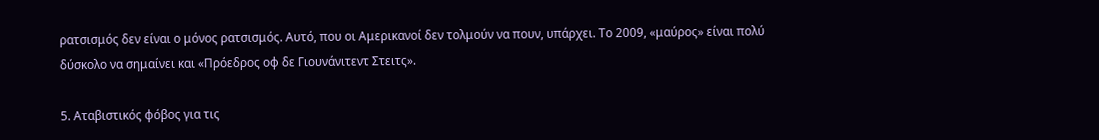ρατσισμός δεν είναι ο μόνος ρατσισμός. Αυτό, που οι Αμερικανοί δεν τολμούν να πουν, υπάρχει. Το 2009, «μαύρος» είναι πολύ δύσκολο να σημαίνει και «Πρόεδρος οφ δε Γιουνάνιτεντ Στειτς».

5. Αταβιστικός φόβος για τις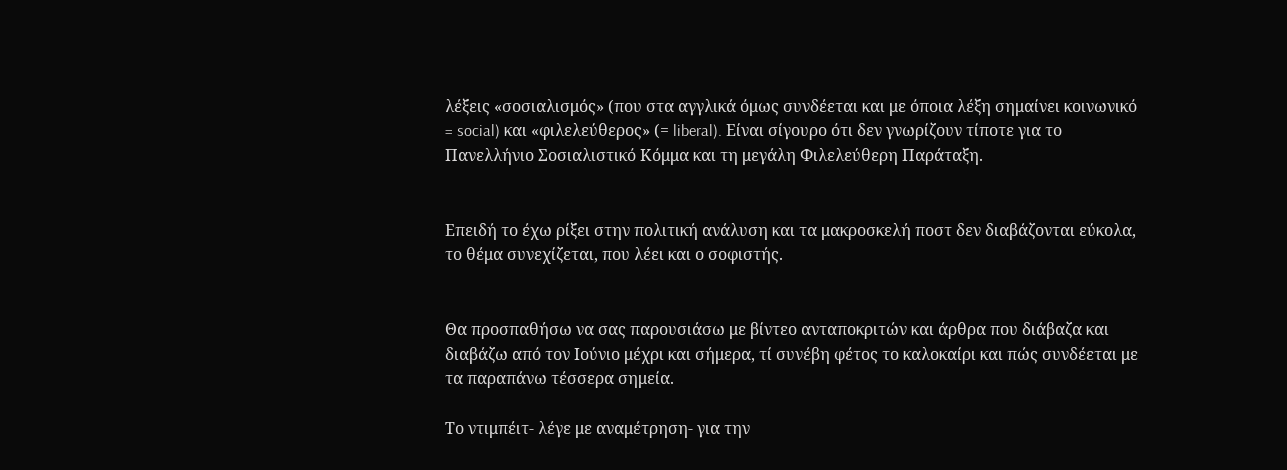λέξεις «σοσιαλισμός» (που στα αγγλικά όμως συνδέεται και με όποια λέξη σημαίνει κοινωνικό = social) και «φιλελεύθερος» (= liberal). Είναι σίγουρο ότι δεν γνωρίζουν τίποτε για το Πανελλήνιο Σοσιαλιστικό Κόμμα και τη μεγάλη Φιλελεύθερη Παράταξη.


Επειδή το έχω ρίξει στην πολιτική ανάλυση και τα μακροσκελή ποστ δεν διαβάζονται εύκολα, το θέμα συνεχίζεται, που λέει και ο σοφιστής.


Θα προσπαθήσω να σας παρουσιάσω με βίντεο ανταποκριτών και άρθρα που διάβαζα και διαβάζω από τον Ιούνιο μέχρι και σήμερα, τί συνέβη φέτος το καλοκαίρι και πώς συνδέεται με τα παραπάνω τέσσερα σημεία.

Το ντιμπέιτ- λέγε με αναμέτρηση- για την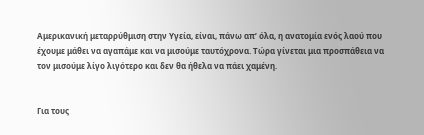Αμερικανική μεταρρύθμιση στην Υγεία, είναι, πάνω απ’ όλα, η ανατομία ενός λαού που έχουμε μάθει να αγαπάμε και να μισούμε ταυτόχρονα. Τώρα γίνεται μια προσπάθεια να τον μισούμε λίγο λιγότερο και δεν θα ήθελα να πάει χαμένη.


Για τους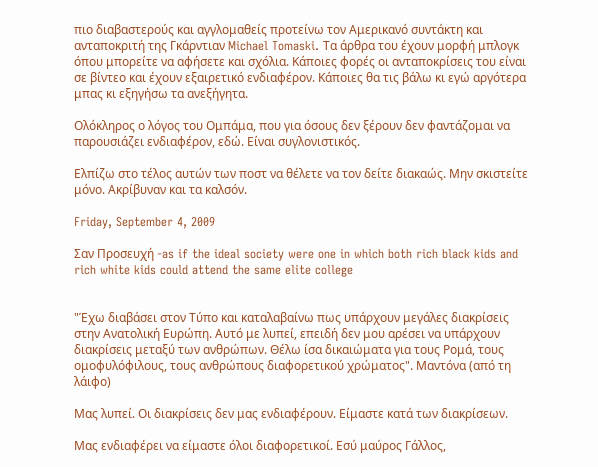πιο διαβαστερούς και αγγλομαθείς προτείνω τον Αμερικανό συντάκτη και ανταποκριτή της Γκάρντιαν Michael Tomaski. Τα άρθρα του έχουν μορφή μπλογκ όπου μπορείτε να αφήσετε και σχόλια. Κάποιες φορές οι ανταποκρίσεις του είναι σε βίντεο και έχουν εξαιρετικό ενδιαφέρον. Κάποιες θα τις βάλω κι εγώ αργότερα μπας κι εξηγήσω τα ανεξήγητα.

Ολόκληρος ο λόγος του Ομπάμα, που για όσους δεν ξέρουν δεν φαντάζομαι να παρουσιάζει ενδιαφέρον, εδώ. Είναι συγλονιστικός.

Ελπίζω στο τέλος αυτών των ποστ να θέλετε να τον δείτε διακαώς. Μην σκιστείτε μόνο. Ακρίβυναν και τα καλσόν.

Friday, September 4, 2009

Σαν Προσευχή -as if the ideal society were one in which both rich black kids and rich white kids could attend the same elite college


"Έχω διαβάσει στον Τύπο και καταλαβαίνω πως υπάρχουν μεγάλες διακρίσεις στην Ανατολική Ευρώπη. Αυτό με λυπεί, επειδή δεν μου αρέσει να υπάρχουν διακρίσεις μεταξύ των ανθρώπων. Θέλω ίσα δικαιώματα για τους Ρομά, τους ομοφυλόφιλους, τους ανθρώπους διαφορετικού χρώματος". Μαντόνα (από τη λάιφο)

Μας λυπεί. Οι διακρίσεις δεν μας ενδιαφέρουν. Είμαστε κατά των διακρίσεων.

Μας ενδιαφέρει να είμαστε όλοι διαφορετικοί. Εσύ μαύρος Γάλλος,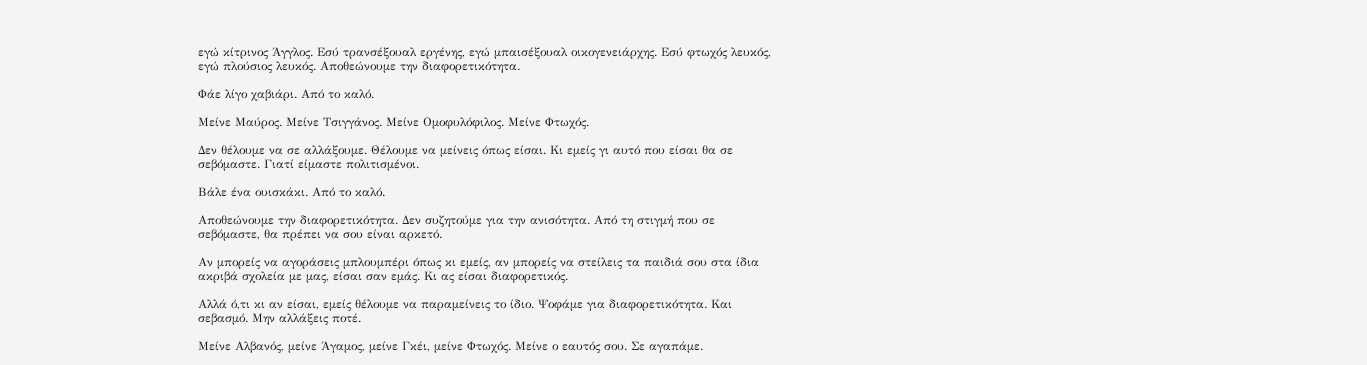εγώ κίτρινος Άγγλος. Εσύ τρανσέξουαλ εργένης, εγώ μπαισέξουαλ οικογενειάρχης. Εσύ φτωχός λευκός, εγώ πλούσιος λευκός. Αποθεώνουμε την διαφορετικότητα.

Φάε λίγο χαβιάρι. Από το καλό.

Μείνε Μαύρος. Μείνε Τσιγγάνος. Μείνε Ομοφυλόφιλος. Μείνε Φτωχός.

Δεν θέλουμε να σε αλλάξουμε. Θέλουμε να μείνεις όπως είσαι. Κι εμείς γι αυτό που είσαι θα σε σεβόμαστε. Γιατί είμαστε πολιτισμένοι.

Βάλε ένα ουισκάκι. Από το καλό.

Αποθεώνουμε την διαφορετικότητα. Δεν συζητούμε για την ανισότητα. Από τη στιγμή που σε σεβόμαστε, θα πρέπει να σου είναι αρκετό.

Αν μπορείς να αγοράσεις μπλουμπέρι όπως κι εμείς, αν μπορείς να στείλεις τα παιδιά σου στα ίδια ακριβά σχολεία με μας, είσαι σαν εμάς. Κι ας είσαι διαφορετικός.

Αλλά ό,τι κι αν είσαι, εμείς θέλουμε να παραμείνεις το ίδιο. Ψοφάμε για διαφορετικότητα. Και σεβασμό. Μην αλλάξεις ποτέ.

Μείνε Αλβανός, μείνε Άγαμος, μείνε Γκέι, μείνε Φτωχός. Μείνε ο εαυτός σου. Σε αγαπάμε.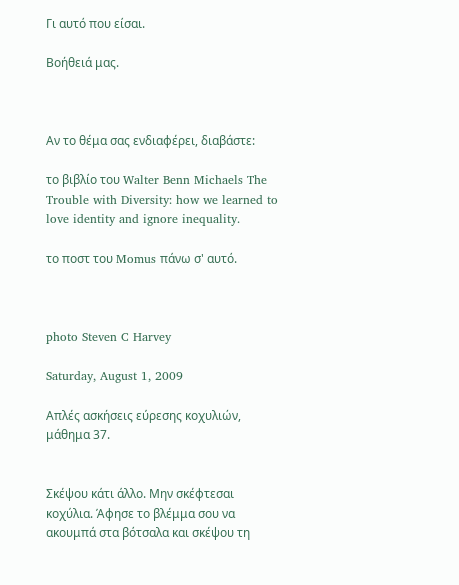Γι αυτό που είσαι.

Βοήθειά μας.



Αν το θέμα σας ενδιαφέρει, διαβάστε:

το βιβλίο του Walter Benn Michaels The Trouble with Diversity: how we learned to love identity and ignore inequality.

το ποστ του Momus πάνω σ' αυτό.



photo Steven C Harvey

Saturday, August 1, 2009

Απλές ασκήσεις εύρεσης κοχυλιών, μάθημα 37.


Σκέψου κάτι άλλο. Μην σκέφτεσαι κοχύλια. Άφησε το βλέμμα σου να ακουμπά στα βότσαλα και σκέψου τη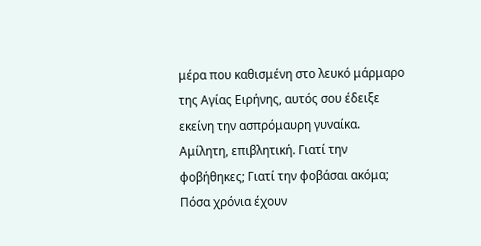μέρα που καθισμένη στο λευκό μάρμαρο της Αγίας Ειρήνης, αυτός σου έδειξε εκείνη την ασπρόμαυρη γυναίκα. Αμίλητη, επιβλητική. Γιατί την φοβήθηκες; Γιατί την φοβάσαι ακόμα; Πόσα χρόνια έχουν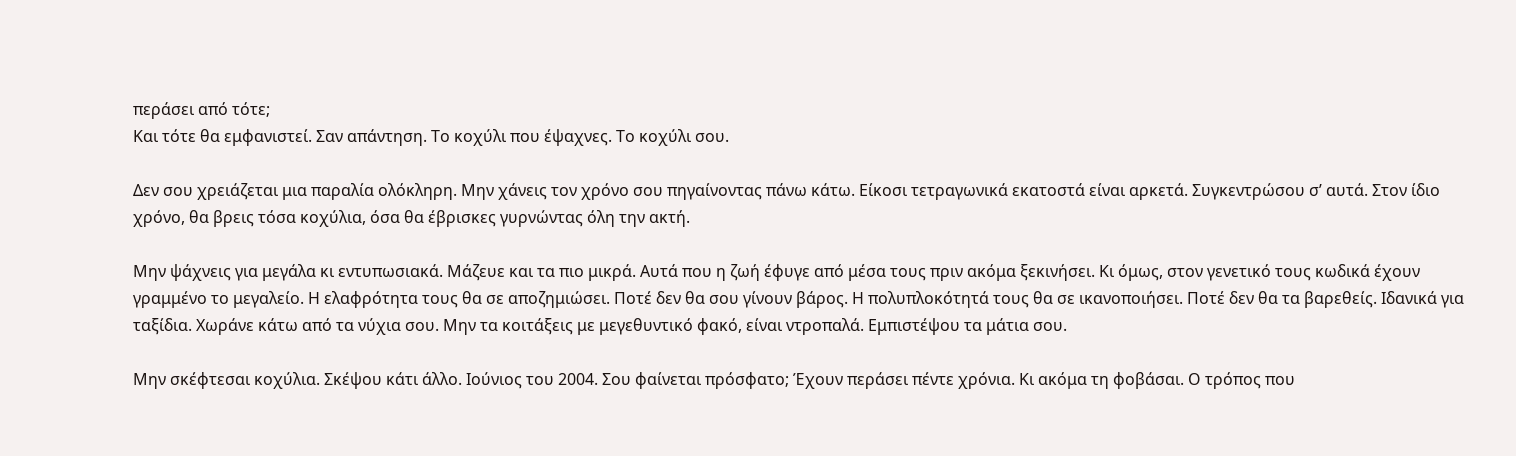περάσει από τότε;
Και τότε θα εμφανιστεί. Σαν απάντηση. Το κοχύλι που έψαχνες. Το κοχύλι σου.

Δεν σου χρειάζεται μια παραλία ολόκληρη. Μην χάνεις τον χρόνο σου πηγαίνοντας πάνω κάτω. Είκοσι τετραγωνικά εκατοστά είναι αρκετά. Συγκεντρώσου σ’ αυτά. Στον ίδιο χρόνο, θα βρεις τόσα κοχύλια, όσα θα έβρισκες γυρνώντας όλη την ακτή.

Μην ψάχνεις για μεγάλα κι εντυπωσιακά. Μάζευε και τα πιο μικρά. Αυτά που η ζωή έφυγε από μέσα τους πριν ακόμα ξεκινήσει. Κι όμως, στον γενετικό τους κωδικά έχουν γραμμένο το μεγαλείο. Η ελαφρότητα τους θα σε αποζημιώσει. Ποτέ δεν θα σου γίνουν βάρος. Η πολυπλοκότητά τους θα σε ικανοποιήσει. Ποτέ δεν θα τα βαρεθείς. Ιδανικά για ταξίδια. Χωράνε κάτω από τα νύχια σου. Μην τα κοιτάξεις με μεγεθυντικό φακό, είναι ντροπαλά. Εμπιστέψου τα μάτια σου.

Μην σκέφτεσαι κοχύλια. Σκέψου κάτι άλλο. Ιούνιος του 2004. Σου φαίνεται πρόσφατο; Έχουν περάσει πέντε χρόνια. Κι ακόμα τη φοβάσαι. Ο τρόπος που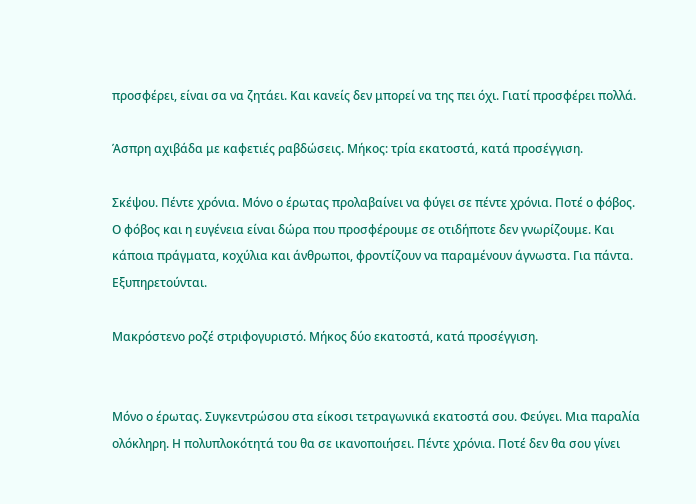προσφέρει, είναι σα να ζητάει. Και κανείς δεν μπορεί να της πει όχι. Γιατί προσφέρει πολλά.

Άσπρη αχιβάδα με καφετιές ραβδώσεις. Μήκος: τρία εκατοστά, κατά προσέγγιση.

Σκέψου. Πέντε χρόνια. Μόνο ο έρωτας προλαβαίνει να φύγει σε πέντε χρόνια. Ποτέ ο φόβος. Ο φόβος και η ευγένεια είναι δώρα που προσφέρουμε σε οτιδήποτε δεν γνωρίζουμε. Και κάποια πράγματα, κοχύλια και άνθρωποι, φροντίζουν να παραμένουν άγνωστα. Για πάντα. Εξυπηρετούνται.

Μακρόστενο ροζέ στριφογυριστό. Μήκος δύο εκατοστά, κατά προσέγγιση.


Μόνο ο έρωτας. Συγκεντρώσου στα είκοσι τετραγωνικά εκατοστά σου. Φεύγει. Μια παραλία ολόκληρη. Η πολυπλοκότητά του θα σε ικανοποιήσει. Πέντε χρόνια. Ποτέ δεν θα σου γίνει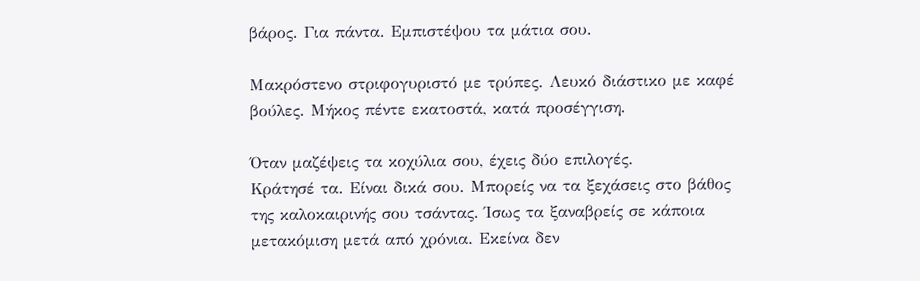βάρος. Για πάντα. Εμπιστέψου τα μάτια σου.

Μακρόστενο στριφογυριστό με τρύπες. Λευκό διάστικο με καφέ βούλες. Μήκος πέντε εκατοστά, κατά προσέγγιση.

Όταν μαζέψεις τα κοχύλια σου, έχεις δύο επιλογές.
Κράτησέ τα. Είναι δικά σου. Μπορείς να τα ξεχάσεις στο βάθος της καλοκαιρινής σου τσάντας. Ίσως τα ξαναβρείς σε κάποια μετακόμιση μετά από χρόνια. Εκείνα δεν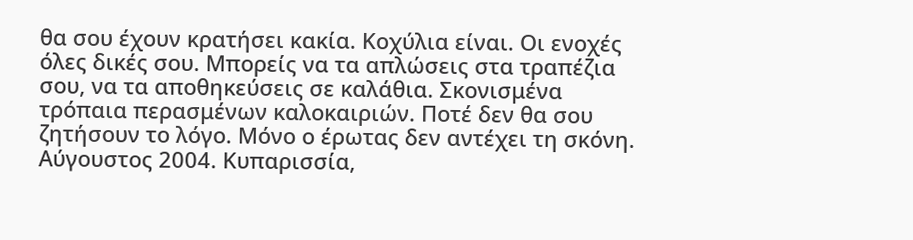θα σου έχουν κρατήσει κακία. Κοχύλια είναι. Οι ενοχές όλες δικές σου. Μπορείς να τα απλώσεις στα τραπέζια σου, να τα αποθηκεύσεις σε καλάθια. Σκονισμένα τρόπαια περασμένων καλοκαιριών. Ποτέ δεν θα σου ζητήσουν το λόγο. Μόνο ο έρωτας δεν αντέχει τη σκόνη. Αύγουστος 2004. Κυπαρισσία,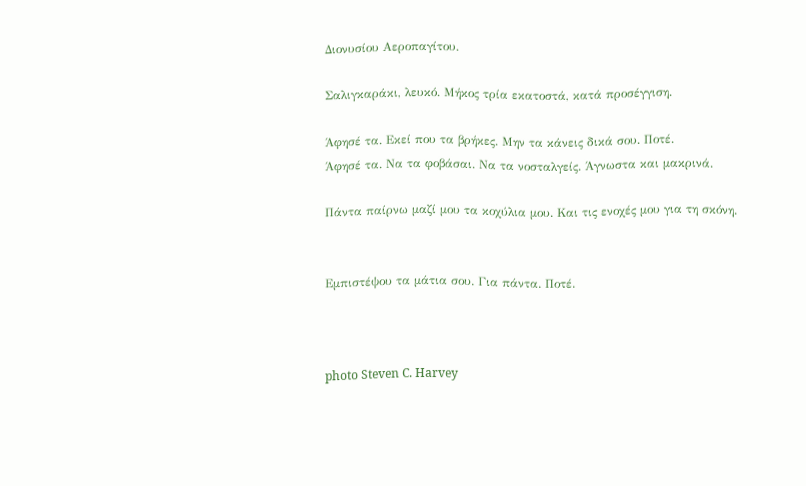Διονυσίου Αεροπαγίτου.

Σαλιγκαράκι, λευκό. Μήκος τρία εκατοστά, κατά προσέγγιση.

Άφησέ τα. Εκεί που τα βρήκες. Μην τα κάνεις δικά σου. Ποτέ.
Άφησέ τα. Να τα φοβάσαι. Να τα νοσταλγείς. Άγνωστα και μακρινά.

Πάντα παίρνω μαζί μου τα κοχύλια μου. Και τις ενοχές μου για τη σκόνη.


Εμπιστέψου τα μάτια σου. Για πάντα. Ποτέ.



photo Steven C. Harvey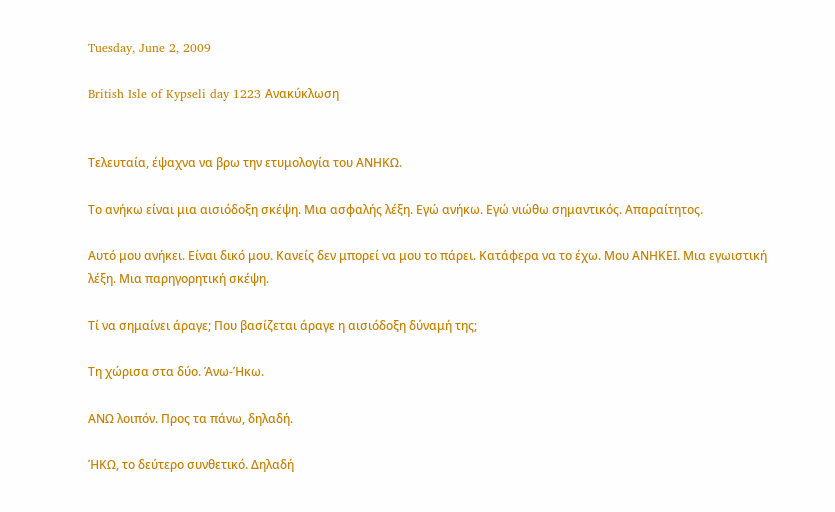Tuesday, June 2, 2009

British Isle of Kypseli day 1223 Ανακύκλωση


Τελευταία, έψαχνα να βρω την ετυμολογία του ΑΝΗΚΩ.

Το ανήκω είναι μια αισιόδοξη σκέψη. Μια ασφαλής λέξη. Εγώ ανήκω. Εγώ νιώθω σημαντικός. Απαραίτητος.

Αυτό μου ανήκει. Είναι δικό μου. Κανείς δεν μπορεί να μου το πάρει. Κατάφερα να το έχω. Μου ΑΝΗΚΕΙ. Μια εγωιστική λέξη. Μια παρηγορητική σκέψη.

Τί να σημαίνει άραγε; Που βασίζεται άραγε η αισιόδοξη δύναμή της;

Τη χώρισα στα δύο. Άνω-Ήκω.

ΑΝΩ λοιπόν. Προς τα πάνω, δηλαδή.

ΉΚΩ, το δεύτερο συνθετικό. Δηλαδή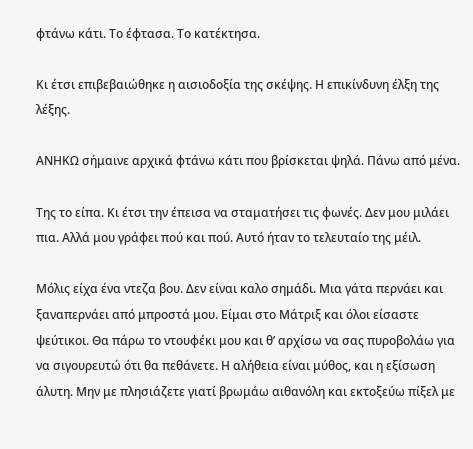φτάνω κάτι. Το έφτασα. Το κατέκτησα.

Κι έτσι επιβεβαιώθηκε η αισιοδοξία της σκέψης. Η επικίνδυνη έλξη της λέξης.

ΑΝΗΚΩ σήμαινε αρχικά φτάνω κάτι που βρίσκεται ψηλά. Πάνω από μένα.

Της το είπα. Κι έτσι την έπεισα να σταματήσει τις φωνές. Δεν μου μιλάει πια. Αλλά μου γράφει πού και πού. Αυτό ήταν το τελευταίο της μέιλ.

Μόλις είχα ένα ντεζα βου. Δεν είναι καλο σημάδι. Μια γάτα περνάει και ξαναπερνάει από μπροστά μου. Είμαι στο Μάτριξ και όλοι είσαστε ψεύτικοι. Θα πάρω το ντουφέκι μου και θ’ αρχίσω να σας πυροβολάω για να σιγουρευτώ ότι θα πεθάνετε. Η αλήθεια είναι μύθος, και η εξίσωση άλυτη. Μην με πλησιάζετε γιατί βρωμάω αιθανόλη και εκτοξεύω πίξελ με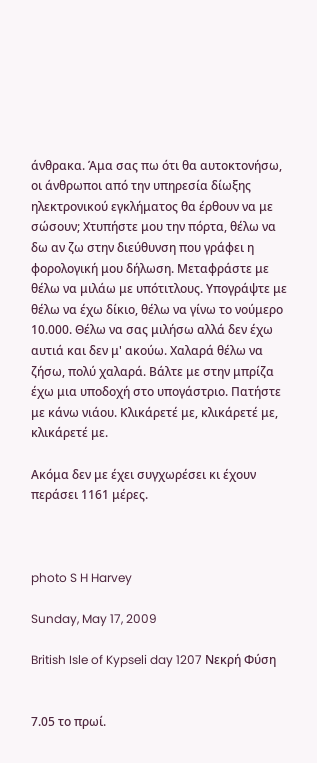άνθρακα. Άμα σας πω ότι θα αυτοκτονήσω, οι άνθρωποι από την υπηρεσία δίωξης ηλεκτρονικού εγκλήματος θα έρθουν να με σώσουν; Χτυπήστε μου την πόρτα, θέλω να δω αν ζω στην διεύθυνση που γράφει η φορολογική μου δήλωση. Μεταφράστε με θέλω να μιλάω με υπότιτλους. Υπογράψτε με θέλω να έχω δίκιο, θέλω να γίνω το νούμερο 10.000. Θέλω να σας μιλήσω αλλά δεν έχω αυτιά και δεν μ' ακούω. Χαλαρά θέλω να ζήσω, πολύ χαλαρά. Βάλτε με στην μπρίζα έχω μια υποδοχή στο υπογάστριο. Πατήστε με κάνω νιάου. Κλικάρετέ με, κλικάρετέ με, κλικάρετέ με.

Ακόμα δεν με έχει συγχωρέσει κι έχουν περάσει 1161 μέρες.



photo S H Harvey

Sunday, May 17, 2009

British Isle of Kypseli day 1207 Νεκρή Φύση


7.05 το πρωί.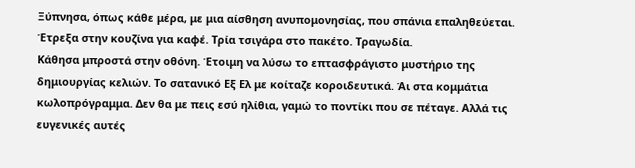Ξύπνησα, όπως κάθε μέρα, με μια αίσθηση ανυπομονησίας, που σπάνια επαληθεύεται. Έτρεξα στην κουζίνα για καφέ. Τρία τσιγάρα στο πακέτο. Τραγωδία.
Κάθησα μπροστά στην οθόνη. Έτοιμη να λύσω το επτασφράγιστο μυστήριο της δημιουργίας κελιών. Το σατανικό Εξ Ελ με κοίταζε κοροιδευτικά. Άι στα κομμάτια κωλοπρόγραμμα. Δεν θα με πεις εσύ ηλίθια, γαμώ το ποντίκι που σε πέταγε. Αλλά τις ευγενικές αυτές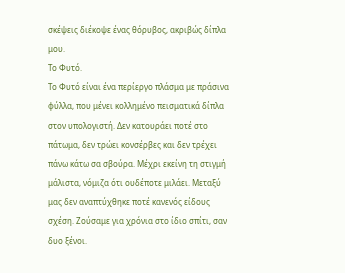σκέψεις διέκοψε ένας θόρυβος, ακριβώς δίπλα μου.
Το Φυτό.
Το Φυτό είναι ένα περίεργο πλάσμα με πράσινα φύλλα, που μένει κολλημένο πεισματικά δίπλα στον υπολογιστή. Δεν κατουράει ποτέ στο πάτωμα, δεν τρώει κονσέρβες και δεν τρέχει πάνω κάτω σα σβούρα. Μέχρι εκείνη τη στιγμή μάλιστα, νόμιζα ότι ουδέποτε μιλάει. Μεταξύ μας δεν αναπτύχθηκε ποτέ κανενός είδους σχέση. Ζούσαμε για χρόνια στο ίδιο σπίτι, σαν δυο ξένοι.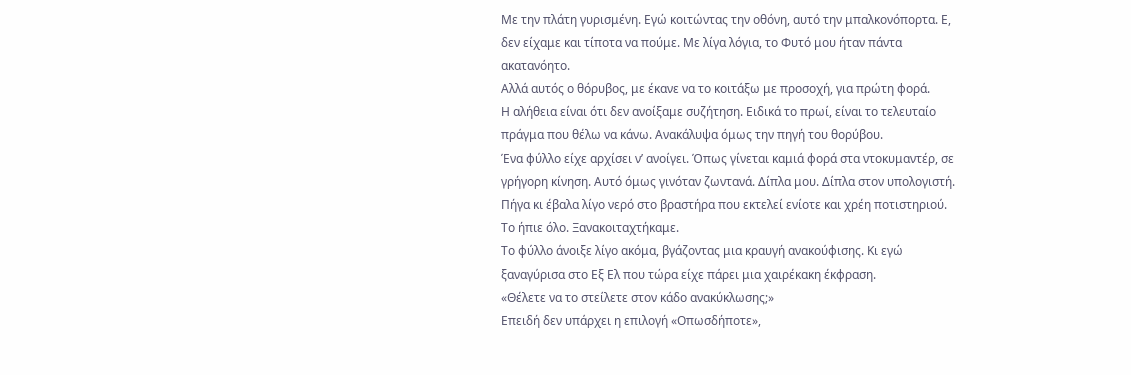Με την πλάτη γυρισμένη. Εγώ κοιτώντας την οθόνη, αυτό την μπαλκονόπορτα. Ε, δεν είχαμε και τίποτα να πούμε. Με λίγα λόγια, το Φυτό μου ήταν πάντα ακατανόητο.
Αλλά αυτός ο θόρυβος, με έκανε να το κοιτάξω με προσοχή, για πρώτη φορά.
Η αλήθεια είναι ότι δεν ανοίξαμε συζήτηση. Ειδικά το πρωί, είναι το τελευταίο πράγμα που θέλω να κάνω. Ανακάλυψα όμως την πηγή του θορύβου.
Ένα φύλλο είχε αρχίσει ν’ ανοίγει. Όπως γίνεται καμιά φορά στα ντοκυμαντέρ, σε γρήγορη κίνηση. Αυτό όμως γινόταν ζωντανά. Δίπλα μου. Δίπλα στον υπολογιστή.
Πήγα κι έβαλα λίγο νερό στο βραστήρα που εκτελεί ενίοτε και χρέη ποτιστηριού.
Το ήπιε όλο. Ξανακοιταχτήκαμε.
Το φύλλο άνοιξε λίγο ακόμα, βγάζοντας μια κραυγή ανακούφισης. Κι εγώ ξαναγύρισα στο Εξ Ελ που τώρα είχε πάρει μια χαιρέκακη έκφραση.
«Θέλετε να το στείλετε στον κάδο ανακύκλωσης;»
Επειδή δεν υπάρχει η επιλογή «Οπωσδήποτε»,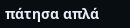πάτησα απλά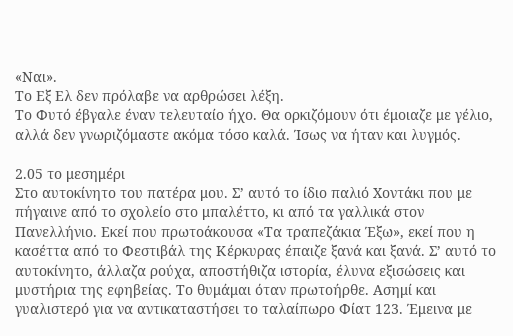«Ναι».
Το Εξ Ελ δεν πρόλαβε να αρθρώσει λέξη.
Το Φυτό έβγαλε έναν τελευταίο ήχο. Θα ορκιζόμουν ότι έμοιαζε με γέλιο, αλλά δεν γνωριζόμαστε ακόμα τόσο καλά. Ίσως να ήταν και λυγμός.

2.05 το μεσημέρι
Στο αυτοκίνητο του πατέρα μου. Σ’ αυτό το ίδιο παλιό Χοντάκι που με πήγαινε από το σχολείο στο μπαλέττο, κι από τα γαλλικά στον Πανελλήνιο. Εκεί που πρωτοάκουσα «Τα τραπεζάκια Έξω», εκεί που η κασέττα από το Φεστιβάλ της Κέρκυρας έπαιζε ξανά και ξανά. Σ’ αυτό το αυτοκίνητο, άλλαζα ρούχα, αποστήθιζα ιστορία, έλυνα εξισώσεις και μυστήρια της εφηβείας. Το θυμάμαι όταν πρωτοήρθε. Ασημί και γυαλιστερό για να αντικαταστήσει το ταλαίπωρο Φίατ 123. Έμεινα με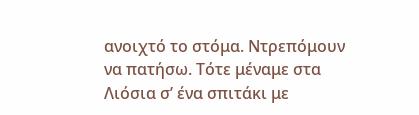ανοιχτό το στόμα. Ντρεπόμουν να πατήσω. Τότε μέναμε στα Λιόσια σ’ ένα σπιτάκι με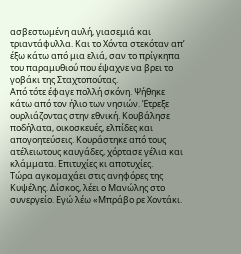ασβεστωμένη αυλή, γιασεμιά και τριαντάφυλλα. Και το Χόντα στεκόταν απ’ έξω κάτω από μια ελιά, σαν το πρίγκηπα του παραμυθιού που έψαχνε να βρει το γοβάκι της Σταχτοπούτας.
Από τότε έφαγε πολλή σκόνη. Ψήθηκε κάτω από τον ήλιο των νησιών. Έτρεξε ουρλιάζοντας στην εθνική. Κουβάλησε ποδήλατα, οικοσκευές, ελπίδες και απογοητεύσεις. Κουράστηκε από τους ατέλειωτους καυγάδες, χόρτασε γέλια και κλάμματα. Επιτυχίες κι αποτυχίες.
Τώρα αγκομαχάει στις ανηφόρες της Κυψέλης. Δίσκος, λέει ο Μανώλης στο συνεργείο. Εγώ λέω «Μπράβο ρε Χοντάκι.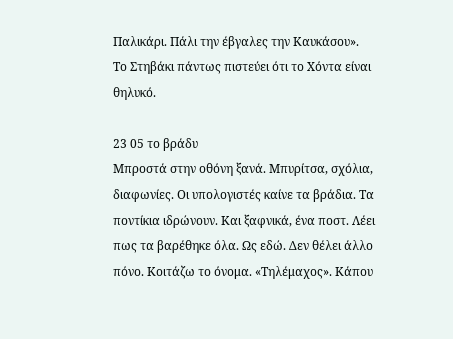Παλικάρι. Πάλι την έβγαλες την Καυκάσου».
Το Στηβάκι πάντως πιστεύει ότι το Χόντα είναι θηλυκό.

23 05 το βράδυ
Μπροστά στην οθόνη ξανά. Μπυρίτσα, σχόλια, διαφωνίες. Οι υπολογιστές καίνε τα βράδια. Τα ποντίκια ιδρώνουν. Και ξαφνικά, ένα ποστ. Λέει πως τα βαρέθηκε όλα. Ως εδώ. Δεν θέλει άλλο πόνο. Κοιτάζω το όνομα. «Τηλέμαχος». Κάπου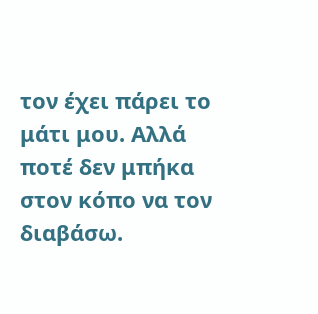τον έχει πάρει το μάτι μου. Αλλά ποτέ δεν μπήκα στον κόπο να τον διαβάσω.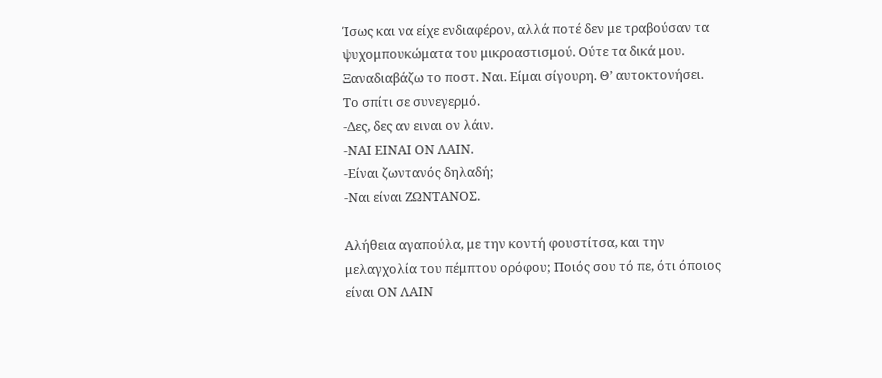Ίσως και να είχε ενδιαφέρον, αλλά ποτέ δεν με τραβούσαν τα ψυχομπουκώματα του μικροαστισμού. Ούτε τα δικά μου. Ξαναδιαβάζω το ποστ. Ναι. Είμαι σίγουρη. Θ’ αυτοκτονήσει.
Το σπίτι σε συνεγερμό.
-Δες, δες αν ειναι ον λάιν.
-ΝΑΙ ΕΙΝΑΙ ΟΝ ΛΑΙΝ.
-Είναι ζωντανός δηλαδή;
-Ναι είναι ΖΩΝΤΑΝΟΣ.

Αλήθεια αγαπούλα, με την κοντή φουστίτσα, και την μελαγχολία του πέμπτου ορόφου; Ποιός σου τό πε, ότι όποιος είναι ΟΝ ΛΑΙΝ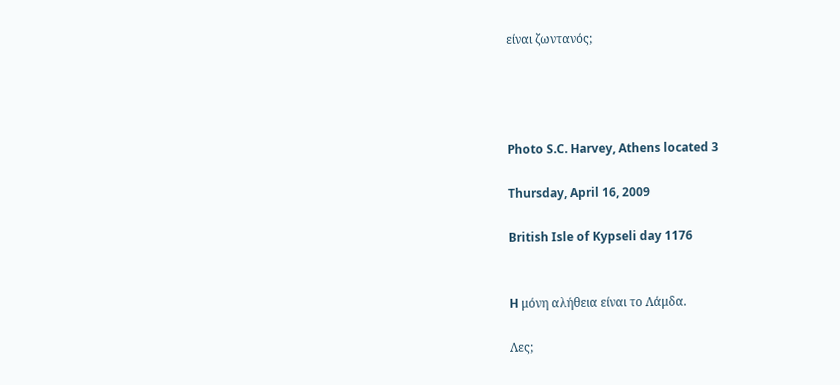είναι ζωντανός;




Photo S.C. Harvey, Athens located 3

Thursday, April 16, 2009

British Isle of Kypseli day 1176


H μόνη αλήθεια είναι το Λάμδα.

Λες;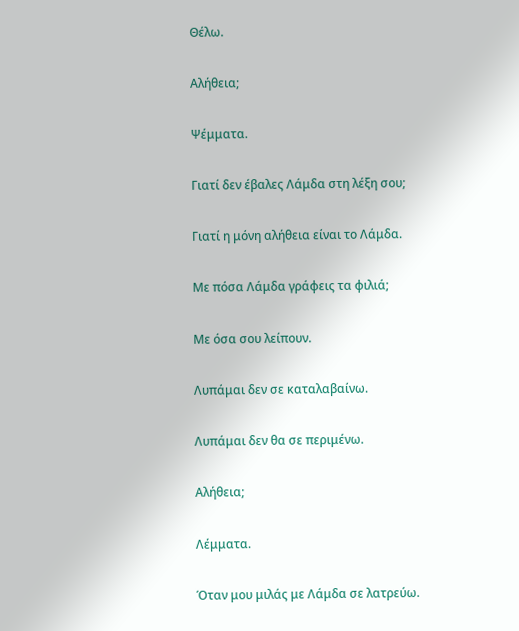Θέλω.

Αλήθεια;

Ψέμματα.

Γιατί δεν έβαλες Λάμδα στη λέξη σου;

Γιατί η μόνη αλήθεια είναι το Λάμδα.

Με πόσα Λάμδα γράφεις τα φιλιά;

Με όσα σου λείπουν.

Λυπάμαι δεν σε καταλαβαίνω.

Λυπάμαι δεν θα σε περιμένω.

Αλήθεια;

Λέμματα.

Όταν μου μιλάς με Λάμδα σε λατρεύω.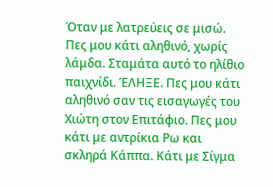Όταν με λατρεύεις σε μισώ. Πες μου κάτι αληθινό, χωρίς λάμδα. Σταμάτα αυτό το ηλίθιο παιχνίδι. ΈΛΗΞΕ. Πες μου κάτι αληθινό σαν τις εισαγωγές του Χιώτη στον Επιτάφιο. Πες μου κάτι με αντρίκια Ρω και σκληρά Κάππα. Κάτι με Σίγμα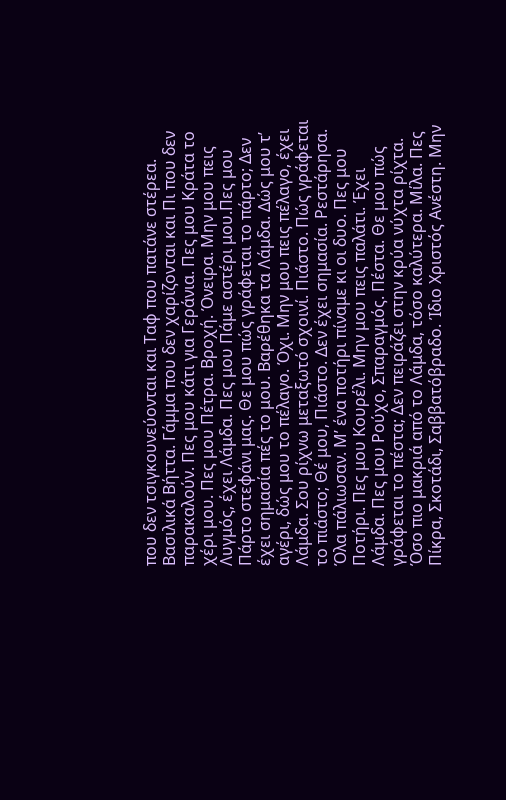που δεν τσιγκουνεύονται και Ταφ που πατάνε στέρεα. Βασιλικά Βήττα. Γάμμα που δεν χαρίζονται και Πι που δεν παρακαλούν. Πες μου κάτι για Γεράνια. Πες μου Κράτα το χέρι μου. Πες μου Πέτρα. Βροχή. Όνειρα. Μην μου πεις Λυγμός, έχει Λάμδα. Πες μου Πάμε αστέρι μου.Πες μου Πάρτο στεφάνι μας. Θε μου πώς γράφεται το πάρτο; Δεν έχει σημασία πές το μου. Βαρέθηκα τα Λάμδα. Δώς μου τ’ αγέρι, δώς μου το πέλαγο. Όχι. Μην μου πεις πέλαγο, έχει Λάμδα. Σου ρίχνω μεταξωτό σχοινί. Πιάστο. Πώς γράφεται το πιάστο; Θέ μου, Πιάστο. Δεν έχει σημασία. Ρεστάρησα. Όλα πάλιωσαν. Μ’ ένα ποτήρι πίναμε κι οι δυο. Πες μου Ποτήρι. Πες μου Κουρέλι. Μην μου πεις παλάτι. Έχει Λάμδα. Πες μου Ρούχο, Σπαραγμός. Πέστα. Θε μου πώς γράφεται το πέστα; Δεν πειράζει στην κρύα νύχτα ρίχτα. Όσο πιο μακριά από το Λάμδα, τόσο καλύτερα. Μίλα. Πες Πίκρα, Σκοτάδι, Σαββατόβραδο. Ίδιο Χριστός Ανέστη. Μην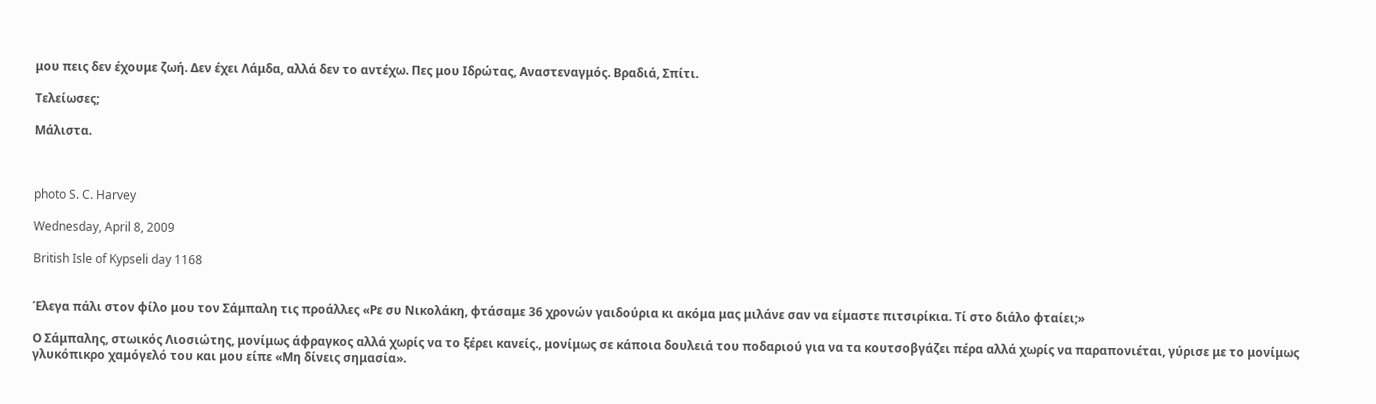μου πεις δεν έχουμε ζωή. Δεν έχει Λάμδα, αλλά δεν το αντέχω. Πες μου Ιδρώτας, Αναστεναγμός. Βραδιά, Σπίτι.

Τελείωσες;

Μάλιστα.



photo S. C. Harvey

Wednesday, April 8, 2009

British Isle of Kypseli day 1168


Έλεγα πάλι στον φίλο μου τον Σάμπαλη τις προάλλες «Ρε συ Νικολάκη, φτάσαμε 36 χρονών γαιδούρια κι ακόμα μας μιλάνε σαν να είμαστε πιτσιρίκια. Τί στο διάλο φταίει;»

Ο Σάμπαλης, στωικός Λιοσιώτης, μονίμως άφραγκος αλλά χωρίς να το ξέρει κανείς., μονίμως σε κάποια δουλειά του ποδαριού για να τα κουτσοβγάζει πέρα αλλά χωρίς να παραπονιέται, γύρισε με το μονίμως γλυκόπικρο χαμόγελό του και μου είπε «Μη δίνεις σημασία».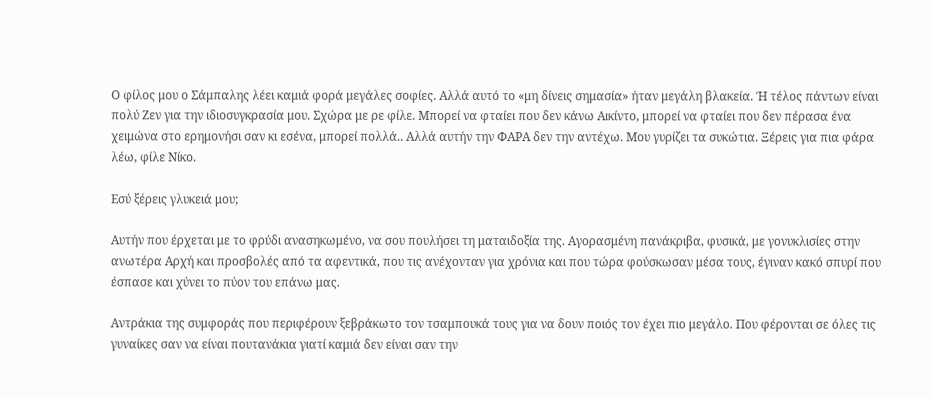Ο φίλος μου ο Σάμπαλης λέει καμιά φορά μεγάλες σοφίες. Αλλά αυτό το «μη δίνεις σημασία» ήταν μεγάλη βλακεία. Ή τέλος πάντων είναι πολύ Ζεν για την ιδιοσυγκρασία μου. Σχώρα με ρε φίλε. Μπορεί να φταίει που δεν κάνω Αικίντο, μπορεί να φταίει που δεν πέρασα ένα χειμώνα στο ερημονήσι σαν κι εσένα, μπορεί πολλά.. Αλλά αυτήν την ΦΑΡΑ δεν την αντέχω. Μου γυρίζει τα συκώτια. Ξέρεις για πια φάρα λέω, φίλε Νίκο.

Εσύ ξέρεις γλυκειά μου;

Αυτήν που έρχεται με το φρύδι ανασηκωμένο, να σου πουλήσει τη ματαιδοξία της. Αγορασμένη πανάκριβα, φυσικά, με γονυκλισίες στην ανωτέρα Αρχή και προσβολές από τα αφεντικά, που τις ανέχονταν για χρόνια και που τώρα φούσκωσαν μέσα τους, έγιναν κακό σπυρί που έσπασε και χύνει το πύον του επάνω μας.

Αντράκια της συμφοράς που περιφέρουν ξεβράκωτο τον τσαμπουκά τους για να δουν ποιός τον έχει πιο μεγάλο. Που φέρονται σε όλες τις γυναίκες σαν να είναι πουτανάκια γιατί καμιά δεν είναι σαν την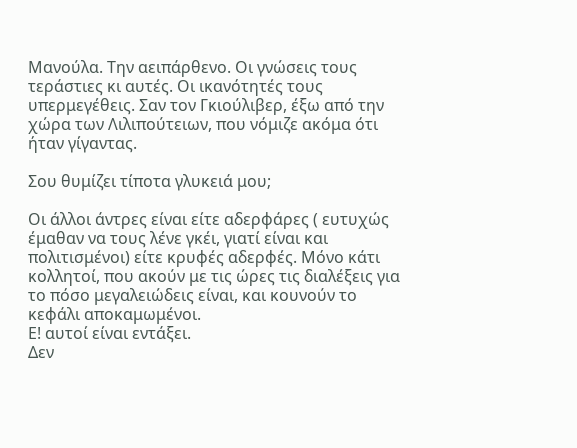Μανούλα. Την αειπάρθενο. Οι γνώσεις τους τεράστιες κι αυτές. Οι ικανότητές τους υπερμεγέθεις. Σαν τον Γκιούλιβερ, έξω από την χώρα των Λιλιπούτειων, που νόμιζε ακόμα ότι ήταν γίγαντας.

Σου θυμίζει τίποτα γλυκειά μου;

Οι άλλοι άντρες είναι είτε αδερφάρες ( ευτυχώς έμαθαν να τους λένε γκέι, γιατί είναι και πολιτισμένοι) είτε κρυφές αδερφές. Μόνο κάτι κολλητοί, που ακούν με τις ώρες τις διαλέξεις για το πόσο μεγαλειώδεις είναι, και κουνούν το κεφάλι αποκαμωμένοι.
Ε! αυτοί είναι εντάξει.
Δεν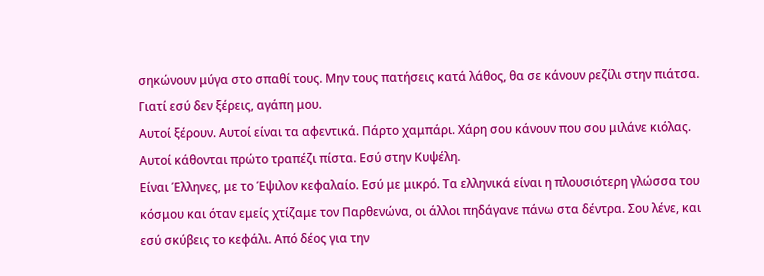σηκώνουν μύγα στο σπαθί τους. Μην τους πατήσεις κατά λάθος, θα σε κάνουν ρεζίλι στην πιάτσα. Γιατί εσύ δεν ξέρεις, αγάπη μου.
Αυτοί ξέρουν. Αυτοί είναι τα αφεντικά. Πάρτο χαμπάρι. Χάρη σου κάνουν που σου μιλάνε κιόλας. Αυτοί κάθονται πρώτο τραπέζι πίστα. Εσύ στην Κυψέλη.
Είναι Έλληνες, με το Έψιλον κεφαλαίο. Εσύ με μικρό. Τα ελληνικά είναι η πλουσιότερη γλώσσα του κόσμου και όταν εμείς χτίζαμε τον Παρθενώνα, οι άλλοι πηδάγανε πάνω στα δέντρα. Σου λένε, και εσύ σκύβεις το κεφάλι. Από δέος για την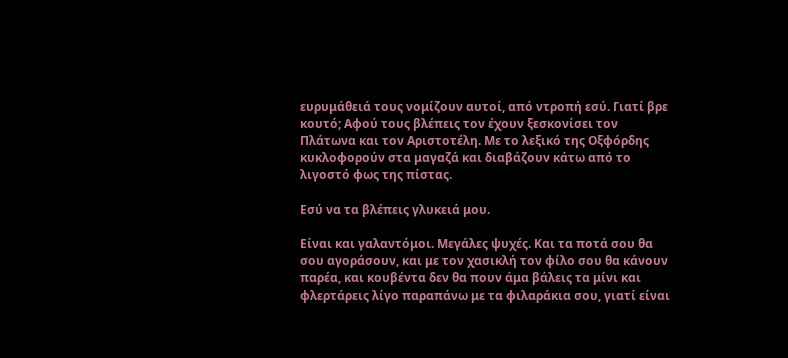ευρυμάθειά τους νομίζουν αυτοί, από ντροπή εσύ. Γιατί βρε κουτό; Αφού τους βλέπεις τον έχουν ξεσκονίσει τον Πλάτωνα και τον Αριστοτέλη. Με το λεξικό της Οξφόρδης κυκλοφορούν στα μαγαζά και διαβάζουν κάτω από το λιγοστό φως της πίστας.

Εσύ να τα βλέπεις γλυκειά μου.

Είναι και γαλαντόμοι. Μεγάλες ψυχές. Και τα ποτά σου θα σου αγοράσουν, και με τον χασικλή τον φίλο σου θα κάνουν παρέα, και κουβέντα δεν θα πουν άμα βάλεις τα μίνι και φλερτάρεις λίγο παραπάνω με τα φιλαράκια σου, γιατί είναι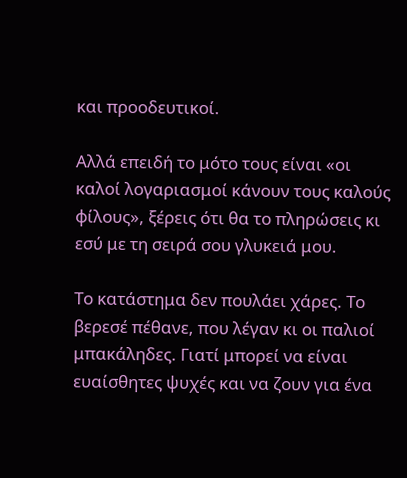και προοδευτικοί.

Αλλά επειδή το μότο τους είναι «οι καλοί λογαριασμοί κάνουν τους καλούς φίλους», ξέρεις ότι θα το πληρώσεις κι εσύ με τη σειρά σου γλυκειά μου.

Το κατάστημα δεν πουλάει χάρες. Το βερεσέ πέθανε, που λέγαν κι οι παλιοί μπακάληδες. Γιατί μπορεί να είναι ευαίσθητες ψυχές και να ζουν για ένα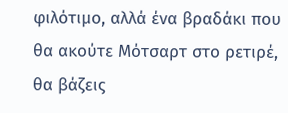φιλότιμο, αλλά ένα βραδάκι που θα ακούτε Μότσαρτ στο ρετιρέ, θα βάζεις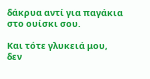δάκρυα αντί για παγάκια στο ουίσκι σου.

Και τότε γλυκειά μου, δεν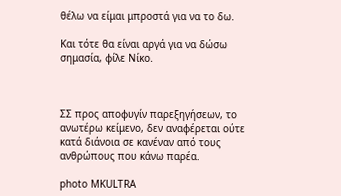θέλω να είμαι μπροστά για να το δω.

Και τότε θα είναι αργά για να δώσω σημασία, φίλε Νίκο.



ΣΣ προς αποφυγίν παρεξηγήσεων, το ανωτέρω κείμενο, δεν αναφέρεται ούτε κατά διάνοια σε κανέναν από τους ανθρώπους που κάνω παρέα.

photo MKULTRA